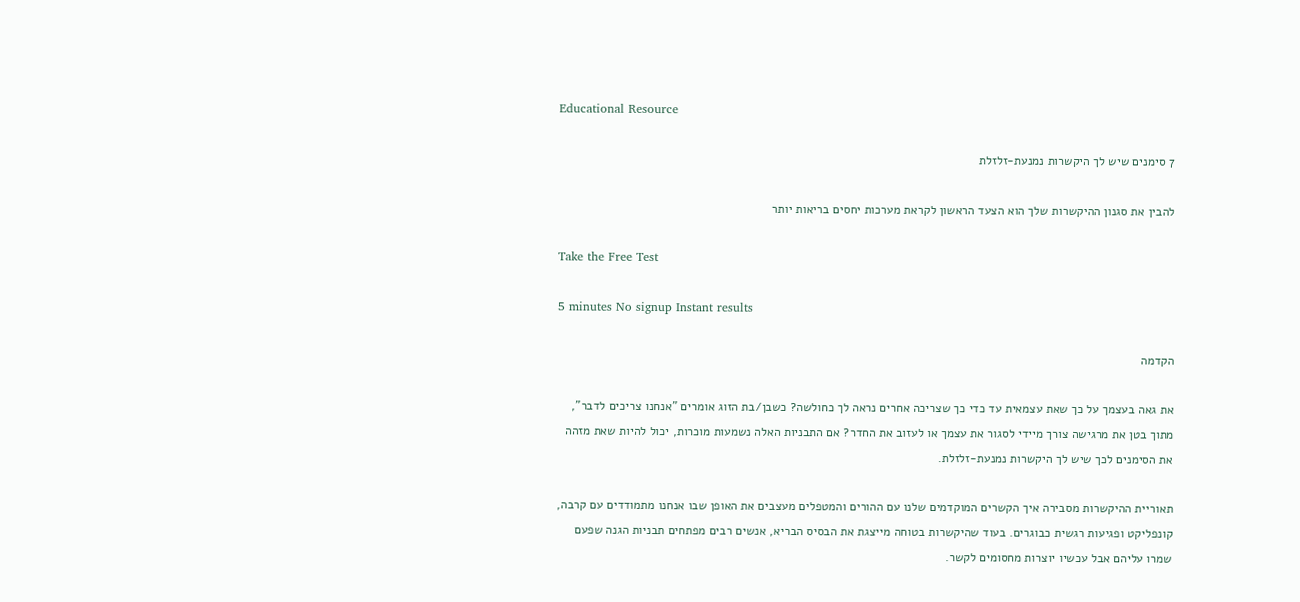Educational Resource

7 סימנים שיש לך היקשרות נמנעת-זלזלת

להבין את סגנון ההיקשרות שלך הוא הצעד הראשון לקראת מערכות יחסים בריאות יותר

Take the Free Test

5 minutes No signup Instant results

הקדמה

את גאה בעצמך על כך שאת עצמאית עד כדי כך שצריכה אחרים נראה לך כחולשה? כשבן/בת הזוג אומרים "אנחנו צריכים לדבר", מתוך בטן את מרגישה צורך מיידי לסגור את עצמך או לעזוב את החדר? אם התבניות האלה נשמעות מוכרות, יכול להיות שאת מזהה את הסימנים לכך שיש לך היקשרות נמנעת-זלזלת.

תאוריית ההיקשרות מסבירה איך הקשרים המוקדמים שלנו עם ההורים והמטפלים מעצבים את האופן שבו אנחנו מתמודדים עם קרבה, קונפליקט ופגיעות רגשית כבוגרים. בעוד שהיקשרות בטוחה מייצגת את הבסיס הבריא, אנשים רבים מפתחים תבניות הגנה שפעם שמרו עליהם אבל עכשיו יוצרות מחסומים לקשר.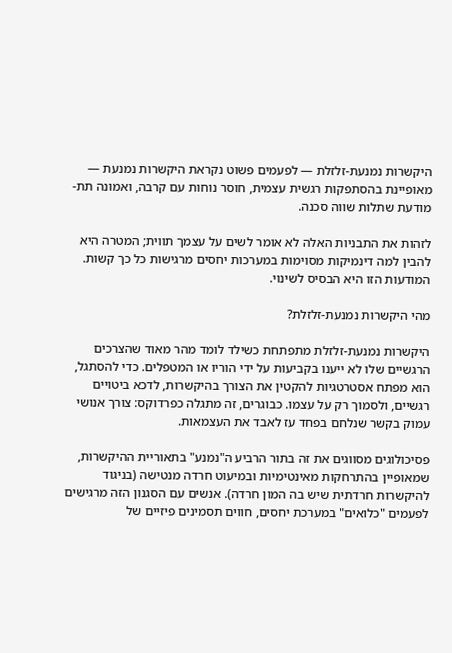היקשרות נמנעת-זלזלת — לפעמים פשוט נקראת היקשרות נמנעת — מאופיינת בהסתפקות רגשית עצמית, חוסר נוחות עם קרבה, ואמונה תת-מודעת שתלות שווה סכנה.

לזהות את התבניות האלה לא אומר לשים על עצמך תווית; המטרה היא להבין למה דינמיקות מסוימות במערכות יחסים מרגישות כל כך קשות. המודעות הזו היא הבסיס לשינוי.

מהי היקשרות נמנעת-זלזלת?

היקשרות נמנעת-זלזלת מתפתחת כשילד לומד מהר מאוד שהצרכים הרגשיים שלו לא ייענו בקביעות על ידי הוריו או המטפלים. כדי להסתגל, הוא מפתח אסטרטגיות להקטין את הצורך בהיקשרות, לדכא ביטויים רגשיים, ולסמוך רק על עצמו. כבוגרים, זה מתגלה כפרדוקס: צורך אנושי עמוק בקשר שנלחם בפחד עז לאבד את העצמאות.

פסיכולוגים מסווגים את זה בתור הרביע ה"נמנע" בתאוריית ההיקשרות, שמאופיין בהתרחקות מאינטימיות ובמיעוט חרדה מנטישה (בניגוד להיקשרות חרדתית שיש בה המון חרדה). אנשים עם הסגנון הזה מרגישים לפעמים "כלואים" במערכת יחסים, חווים תסמינים פיזיים של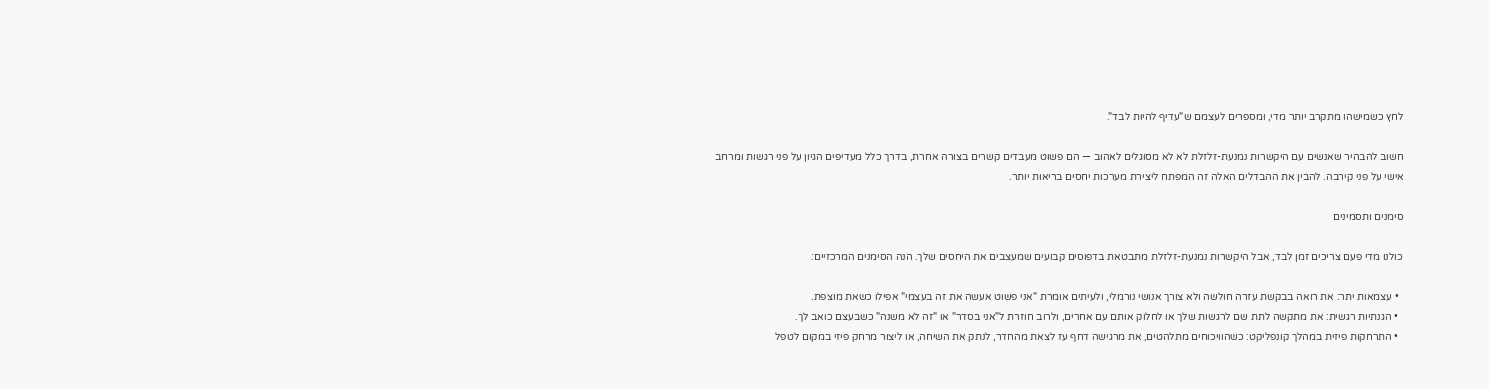לחץ כשמישהו מתקרב יותר מדי, ומספרים לעצמם ש"עדיף להיות לבד".

חשוב להבהיר שאנשים עם היקשרות נמנעת-זלזלת לא לא מסוגלים לאהוב — הם פשוט מעבדים קשרים בצורה אחרת, בדרך כלל מעדיפים הגיון על פני רגשות ומרחב אישי על פני קירבה. להבין את ההבדלים האלה זה המפתח ליצירת מערכות יחסים בריאות יותר.

סימנים ותסמינים

כולנו מדי פעם צריכים זמן לבד, אבל היקשרות נמנעת-זלזלת מתבטאת בדפוסים קבועים שמעצבים את היחסים שלך. הנה הסימנים המרכזיים:

  • עצמאות יתר: את רואה בבקשת עזרה חולשה ולא צורך אנושי נורמלי, ולעיתים אומרת "אני פשוט אעשה את זה בעצמי" אפילו כשאת מוצפת.
  • הגנתיות רגשית: את מתקשה לתת שם לרגשות שלך או לחלוק אותם עם אחרים, ולרוב חוזרת ל"אני בסדר" או "זה לא משנה" כשבעצם כואב לך.
  • התרחקות פיזית במהלך קונפליקט: כשהוויכוחים מתלהטים, את מרגישה דחף עז לצאת מהחדר, לנתק את השיחה, או ליצור מרחק פיזי במקום לטפל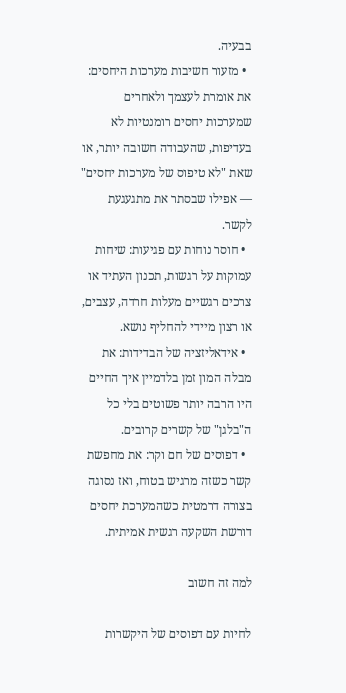בבעיה.
  • מזעור חשיבות מערכות היחסים: את אומרת לעצמך ולאחרים שמערכות יחסים רומנטיות לא בעדיפות, שהעבודה חשובה יותר, או שאת "לא טיפוס של מערכות יחסים" — אפילו שבסתר את מתגעגעת לקשר.
  • חוסר נוחות עם פגיעות: שיחות עמוקות על רגשות, תכנון העתיד או צרכים רגשיים מעלות חרדה, עצבים, או רצון מיידי להחליף נושא.
  • אידאליזציה של הבדידות: את מבלה המון זמן בלדמיין איך החיים היו הרבה יותר פשוטים בלי כל ה"בלגן" של קשרים קרובים.
  • דפוסים של חם וקר: את מחפשת קשר כשזה מרגיש בטוח, ואז נסוגה בצורה דרמטית כשהמערכת יחסים דורשת השקעה רגשית אמיתית.

למה זה חשוב

לחיות עם דפוסים של היקשרות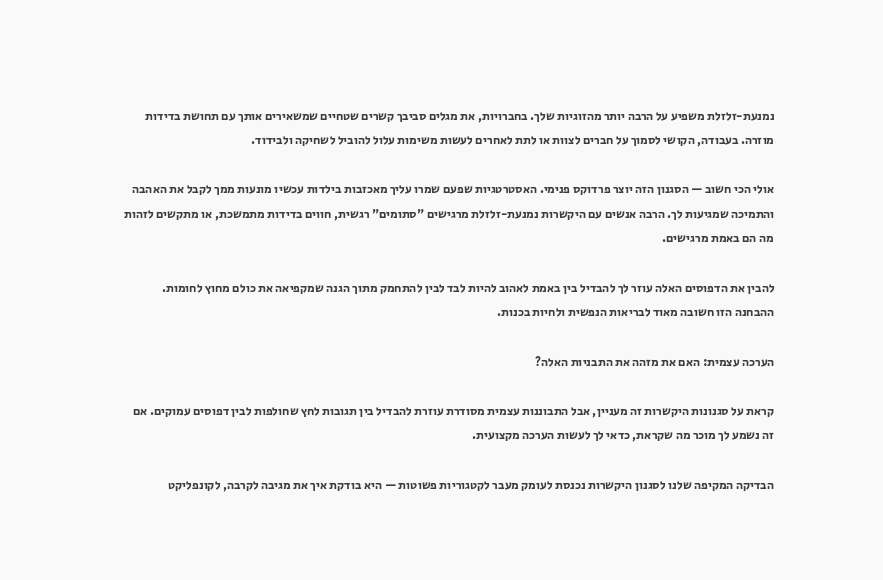נמנעת-זלזלת משפיע על הרבה יותר מהזוגיות שלך. בחברויות, את מגלים סביבך קשרים שטחיים שמשאירים אותך עם תחושת בדידות מוזרה. בעבודה, הקושי לסמוך על חברים לצוות או לתת לאחרים לעשות משימות עלול להוביל לשחיקה ולבידוד.

אולי הכי חשוב — הסגנון הזה יוצר פרדוקס פנימי. האסטרטגיות שפעם שמרו עליך מאכזבות בילדות עכשיו מונעות ממך לקבל את האהבה והתמיכה שמגיעות לך. הרבה אנשים עם היקשרות נמנעת-זלזלת מרגישים "סתומים" רגשית, חווים בדידות מתמשכת, או מתקשים לזהות מה הם באמת מרגישים.

להבין את הדפוסים האלה עוזר לך להבדיל בין באמת לאהוב להיות לבד לבין להתחמק מתוך הגנה שמקפיאה את כולם מחוץ לחומות. ההבחנה הזו חשובה מאוד לבריאות הנפשית ולחיות בכנות.

הערכה עצמית: האם את מזהה את התבניות האלה?

קראת על סגנונות היקשרות זה מעניין, אבל התבוננות עצמית מסודרת עוזרת להבדיל בין תגובות לחץ שחולפות לבין דפוסים עמוקים. אם זה נשמע לך מוכר מה שקראת, כדאי לך לעשות הערכה מקצועית.

הבדיקה המקיפה שלנו לסגנון היקשרות נכנסת לעומק מעבר לקטגוריות פשוטות — היא בודקת איך את מגיבה לקרבה, לקונפליקט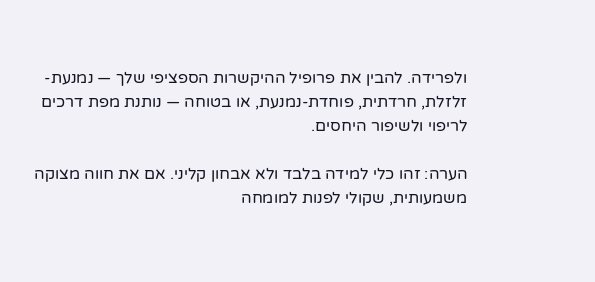ולפרידה. להבין את פרופיל ההיקשרות הספציפי שלך — נמנעת-זלזלת, חרדתית, פוחדת-נמנעת, או בטוחה — נותנת מפת דרכים לריפוי ולשיפור היחסים.

הערה: זהו כלי למידה בלבד ולא אבחון קליני. אם את חווה מצוקה משמעותית, שקולי לפנות למומחה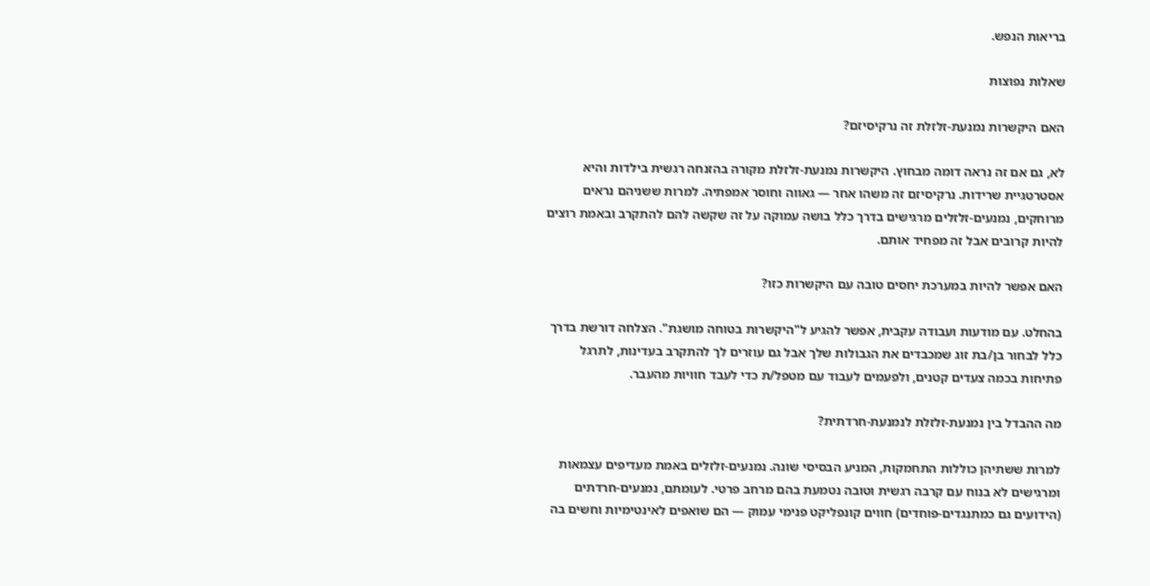בריאות הנפש.

שאלות נפוצות

האם היקשרות נמנעת-זלזלת זה נרקיסיזם?

לא, גם אם זה נראה דומה מבחוץ. היקשרות נמנעת-זלזלת מקורה בהזנחה רגשית בילדות והיא אסטרטגיית שרידות. נרקיסיזם זה משהו אחר — גאווה וחוסר אמפתיה. למרות ששניהם נראים מרוחקים, נמנעים-זלזלים מרגישים בדרך כלל בושה עמוקה על זה שקשה להם להתקרב ובאמת רוצים להיות קרובים אבל זה מפחיד אותם.

האם אפשר להיות במערכת יחסים טובה עם היקשרות כזו?

בהחלט. עם מודעות ועבודה עקבית, אפשר להגיע ל"היקשרות בטוחה מושגת". הצלחה דורשת בדרך כלל לבחור בן/בת זוג שמכבדים את הגבולות שלך אבל גם עוזרים לך להתקרב בעדינות, לתרגל פתיחות בכמה צעדים קטנים, ולפעמים לעבוד עם מטפל/ת כדי לעבד חוויות מהעבר.

מה ההבדל בין נמנעת-זלזלת לנמנעת-חרדתית?

למרות ששתיהן כוללות התחמקות, המניע הבסיסי שונה. נמנעים-זלזלים באמת מעדיפים עצמאות ומרגישים לא בנוח עם קרבה רגשית וטובה נטמעת בהם מרחב פרטי. לעומתם, נמנעים-חרדתים (הידועים גם כמתנגדים-פוחדים) חווים קונפליקט פנימי עמוק — הם שואפים לאינטימיות וחשים בה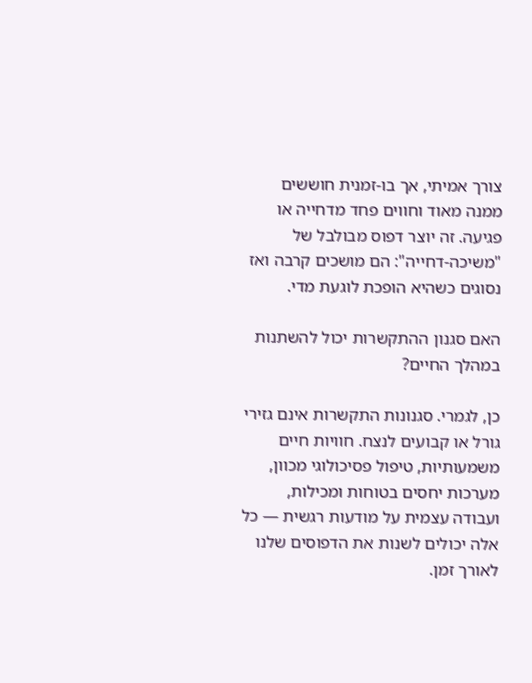צורך אמיתי, אך בו-זמנית חוששים ממנה מאוד וחווים פחד מדחייה או פגיעה. זה יוצר דפוס מבולבל של "משיכה-דחייה": הם מושכים קרבה ואז נסוגים כשהיא הופכת לוגעת מדי.

האם סגנון ההתקשרות יכול להשתנות במהלך החיים?

כן, לגמרי. סגנונות התקשרות אינם גזירי גורל או קבועים לנצח. חוויות חיים משמעותיות, טיפול פסיכולוגי מכוון, מערכות יחסים בטוחות ומכילות, ועבודה עצמית על מודעות רגשית — כל אלה יכולים לשנות את הדפוסים שלנו לאורך זמן.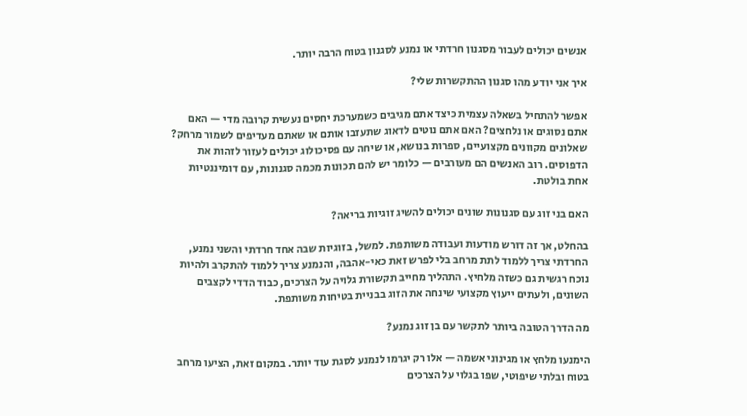אנשים יכולים לעבור מסגנון חרדתי או נמנע לסגנון בטוח הרבה יותר.

איך אני יודע מהו סגנון ההתקשרות שלי?

אפשר להתחיל בשאלה עצמית כיצד אתם מגיבים כשמערכת יחסים נעשית קרובה מדי — האם אתם נסוגים או נלחצים? האם אתם נוטים לדאוג שתעזבו אותם או שאתם מעדיפים לשמור מרחק? שאלונים מקוונים מקצועיים, ספרות בנושא, או שיחה עם פסיכולוג יכולים לעזור לזהות את הדפוסים. רוב האנשים הם מעורבים — כלומר יש להם תכונות מכמה סגנונות, עם דומיננטיות אחת בולטת.

האם בני זוג עם סגנונות שונים יכולים להשיג זוגיות בריאה?

בהחלט, אך זה דורש מודעות ועבודה משותפת. למשל, בזוגיות שבה אחד חרדתי והשני נמנע, החרדתי צריך ללמוד לתת מרחב בלי לפרש זאת כאי-אהבה, והנמנע צריך ללמוד להתקרב ולהיות נוכח רגשית גם כשזה מלחיץ. התהליך מחייב תקשורת גלויה על הצרכים, כבוד הדדי לקצבים השונים, ולעתים ייעוץ מקצועי שינחה את הזוג בבניית בטיחות משותפת.

מה הדרך הטובה ביותר לתקשר עם בן זוג נמנע?

הימנעו מלחץ או מגינוני אשמה — אלו רק יגרמו לנמנע לסגת עוד יותר. במקום זאת, הציעו מרחב בטוח ובלתי שיפוטי, שפו בגלוי על הצרכים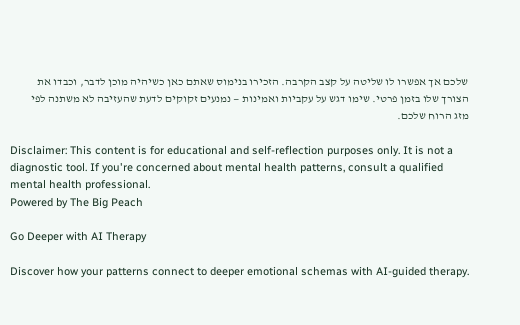שלכם אך אפשרו לו שליטה על קצב הקרבה. הזכירו בנימוס שאתם כאן כשיהיה מוכן לדבר, וכבדו את הצורך שלו בזמן פרטי. שימו דגש על עקביות ואמינות — נמנעים זקוקים לדעת שהעזיבה לא משתנה לפי מזג הרוח שלכם.

Disclaimer: This content is for educational and self-reflection purposes only. It is not a diagnostic tool. If you're concerned about mental health patterns, consult a qualified mental health professional.
Powered by The Big Peach

Go Deeper with AI Therapy

Discover how your patterns connect to deeper emotional schemas with AI-guided therapy.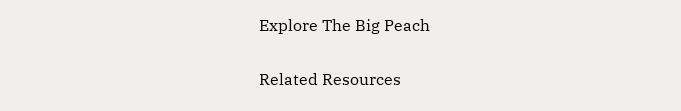Explore The Big Peach

Related Resources